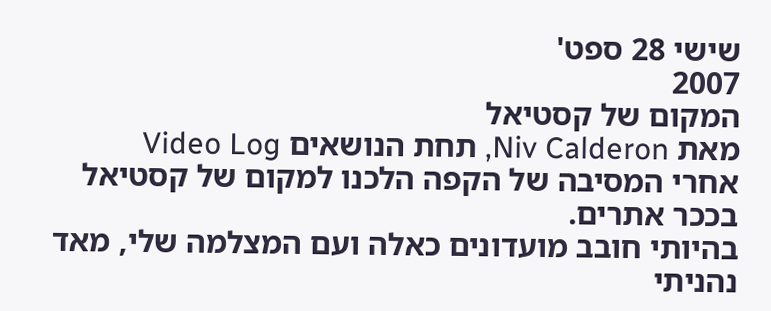שישי 28 ספט'
2007
המקום של קסטיאל
מאת Niv Calderon, תחת הנושאים Video Log
אחרי המסיבה של הקפה הלכנו למקום של קסטיאל בככר אתרים.
בהיותי חובב מועדונים כאלה ועם המצלמה שלי, מאד נהניתי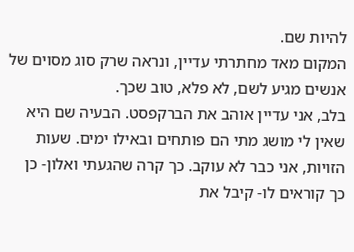להיות שם.
המקום מאד מחתרתי עדיין, ונראה שרק סוג מסוים של אנשים מגיע לשם, לא פלא, טוב שכך.
בלב, אני עדיין אוהב את הברקפסט. הבעיה שם היא שאין לי מושג מתי הם פותחים ובאילו ימים. שעות הזויות, אני כבר לא עוקב. כך קרה שהגעתי ואלון- כן כך קוראים לו- קיבל את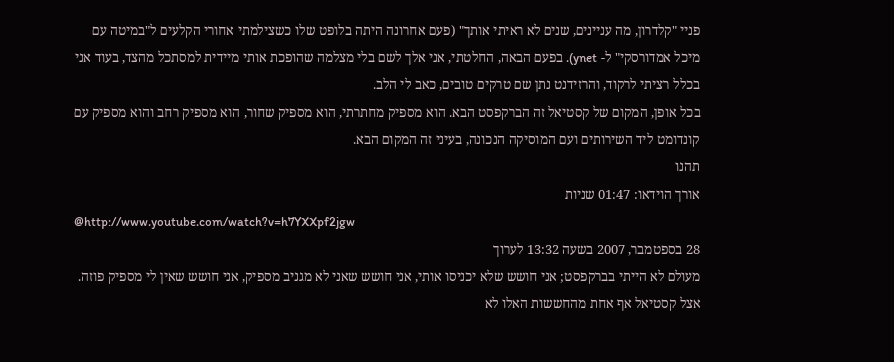פניי "קלדרון, מה עניינים, שנים לא ראיתי אותך" (פעם אחרונה היתה בלופט שלו כשצילמתי אחורי הקלעים ל"במיטה עם מיכל אמדורסקי" ל- ynet). בפעם הבאה, החלטתי, אני אלך לשם בלי מצלמה שהופכת אותי מיידית למסתכל מהצד, בעוד אני בכלל רציתי לרקוד, והרזידנט נתן שם טרקים טובים, כאב לי הלב.
בכל אופן, המקום של קסטיאל זה הברקפסט הבא. הוא מספיק מחתרתי, הוא מספיק שחור, הוא מספיק רחב והוא מספיק עם קונדומט ליד השירותים ועם המוסיקה הנכונה, בעיני זה המקום הבא.
תהנו
אורך הוידאו: 01:47 שניות
@http://www.youtube.com/watch?v=h7YXXpf2jgw
28 בספטמבר, 2007 בשעה 13:32 לערוך
מעולם לא הייתי בברקפסט; אני חושש שלא יכניסו אותי, אני חושש שאני לא מגניב מספיק, אני חושש שאין לי מספיק פוזה. אצל קסטיאל אף אחת מהחששות האלו לא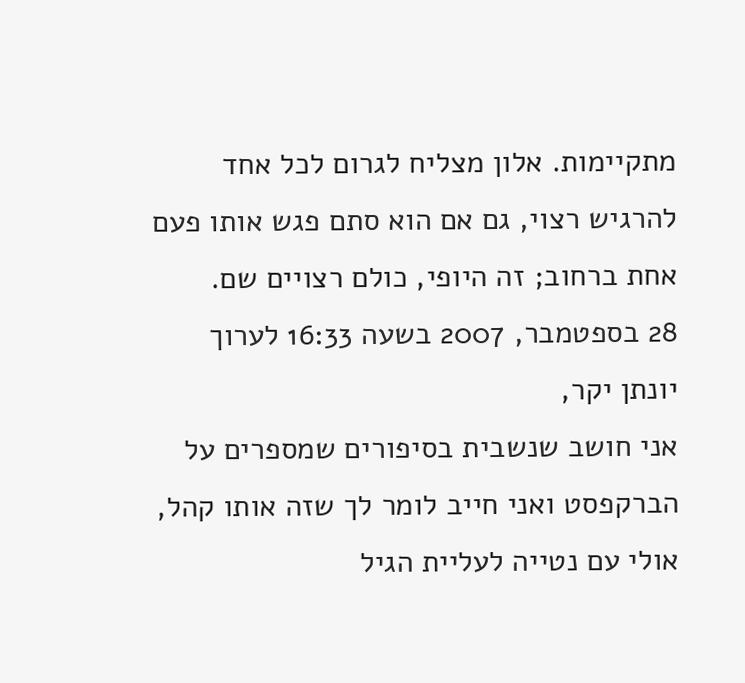מתקיימות. אלון מצליח לגרום לכל אחד להרגיש רצוי, גם אם הוא סתם פגש אותו פעם אחת ברחוב; זה היופי, כולם רצויים שם.
28 בספטמבר, 2007 בשעה 16:33 לערוך
יונתן יקר,
אני חושב שנשבית בסיפורים שמספרים על הברקפסט ואני חייב לומר לך שזה אותו קהל, אולי עם נטייה לעליית הגיל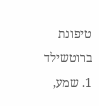טיפונת ברוטשילד 1. שמע,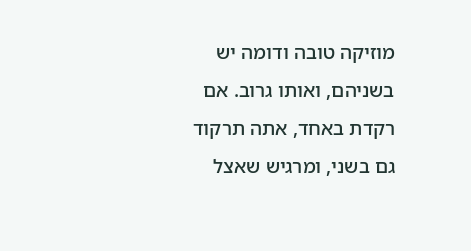מוזיקה טובה ודומה יש בשניהם, ואותו גרוב. אם רקדת באחד, אתה תרקוד גם בשני, ומרגיש שאצל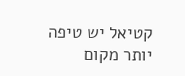קטיאל יש טיפה יותר מקום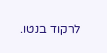לרקוד בנטו.